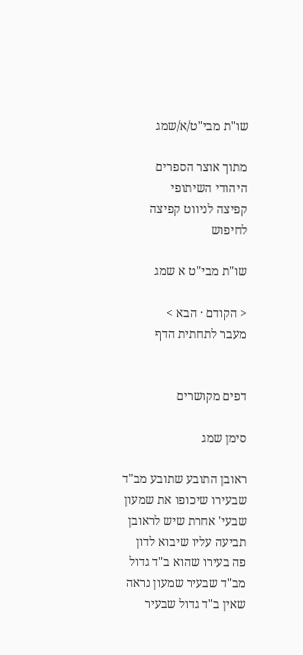שו"ת מבי"ט/א/שמג

מתוך אוצר הספרים היהודי השיתופי
קפיצה לניווט קפיצה לחיפוש

שו"ת מבי"ט א שמג

< הקודם · הבא >
מעבר לתחתית הדף


דפים מקושרים

סימן שמג

ראובן התובע שתובע מב"ד שבעירו שיכופו את שמעון שבעי' אחרת שיש לראובן תביעה עליו שיבוא לדון פה בעירו שהוא ב"ד גדול מב"ד שבעיר שמעון נראה שאין ב"ד גדול שבעיר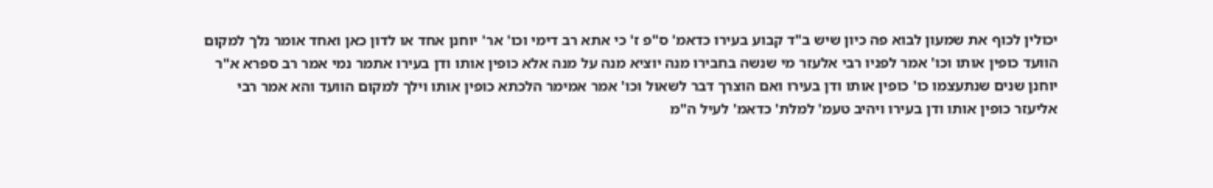יכולין לכוף את שמעון לבוא פה כיון שיש ב"ד קבוע בעירו כדאמ' ס"פ ז' כי אתא רב דימי וכו' אר' יוחנן אחד או לדון כאן ואחד אומר נלך למקום הוועד כופין אותו וכו' אמר לפניו רבי אלעזר מי שנשה בחבירו מנה יוציא מנה על מנה אלא כופין אותו ודן בעירו אתמר נמי אמר רב ספרא א"ר יוחנן שנים שנתעצמו כו' כופין אותו ודן בעירו ואם הוצרך דבר לשאול וכו' אמר אמימר הלכתא כופין אותו וילך למקום הוועד והא אמר רבי אליעזר כופין אותו ודן בעירו ויהיב טעמ' למלת' כדאמ' לעיל ה"מ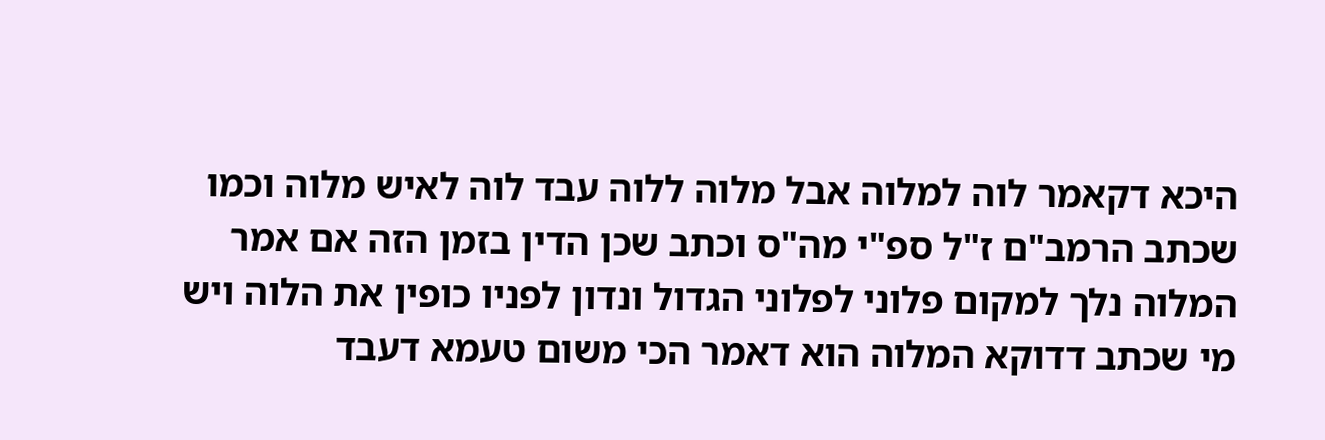היכא דקאמר לוה למלוה אבל מלוה ללוה עבד לוה לאיש מלוה וכמו שכתב הרמב"ם ז"ל ספ"י מה"ס וכתב שכן הדין בזמן הזה אם אמר המלוה נלך למקום פלוני לפלוני הגדול ונדון לפניו כופין את הלוה ויש מי שכתב דדוקא המלוה הוא דאמר הכי משום טעמא דעבד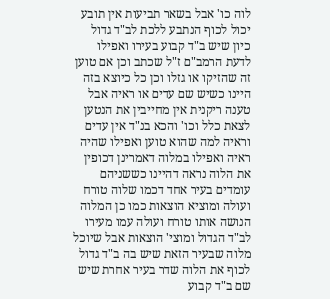לוה כו' אבל בשאר תביעות אין תובע יכול לכוף הנתבע ללכת לב"ד גדול כיון שיש ב"ד קבוע בעירו ואפילו לדעת הרמב"ם ז"ל שכתב וכן אם טוען זה שהזיקו או גזלו וכן כל כיוצא בזה היינו כשיש שם עדים או ראיה אבל טענה ריקנית אין מחייבין את הנטען לצאת כלל וכו' והכא בנ"ד אין עדים וראיה למה שהוא טוען ואפילו שהיה ראיה ואפילו במלוה דאמרינן דכופין את הלוה נראה דהיינו כששניהם עומדים בעיר אחד דכמו שלוה טורח ועולה ומוציא הוצאות כמו כן המלוה הנושה אותו טורח ועולה עמו מעירו לב"ד הגדול ומוצי' הוצאות אבל שיוכל מלוה שבעיר הזאת שיש בה ב"ד גדול לכוף את הלוה שדר בעיר אחרת שיש שם ב"ד קבוע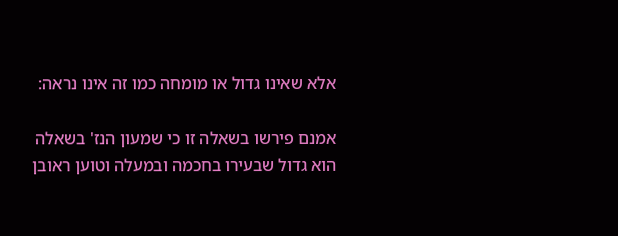אלא שאינו גדול או מומחה כמו זה אינו נראה:

אמנם פירשו בשאלה זו כי שמעון הנז' בשאלה הוא גדול שבעירו בחכמה ובמעלה וטוען ראובן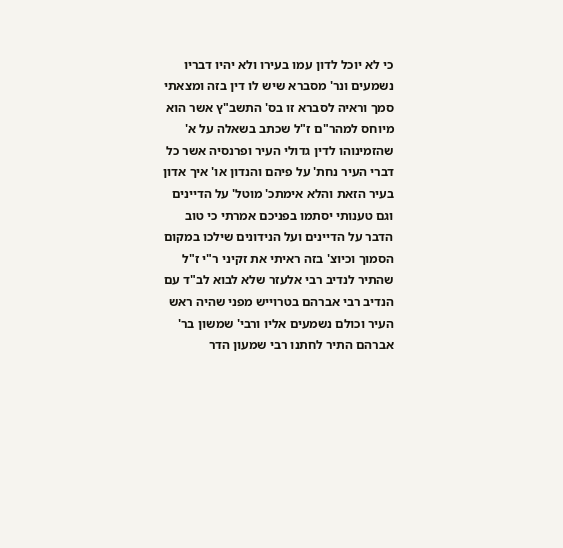כי לא יוכל לדון עמו בעירו ולא יהיו דבריו נשמעים ונר' מסברא שיש לו דין בזה ומצאתי סמך וראיה לסברא זו בס' התשב"ץ אשר הוא מיוחס למהר"ם ז"ל שכתב בשאלה על א' שהזמינוהו לדין גדולי העיר ופרנסיה אשר כל דברי העיר נחת' על פיהם והנדון או' איך אדון בעיר הזאת והלא אימתכ' מוטל' על הדיינים וגם טענותי יסתמו בפניכם אמרתי כי טוב הדבר על הדיינים ועל הנידונים שילכו במקום הסמוך וכיוצ' בזה ראיתי את זקיני ר"י ז"ל שהתיר לנדיב רבי אלעזר שלא לבוא לב"ד עם הנדיב רבי אברהם בטרוייש מפני שהיה ראש העיר וכולם נשמעים אליו ורבי' שמשון בר' אברהם התיר לחתנו רבי שמעון הדר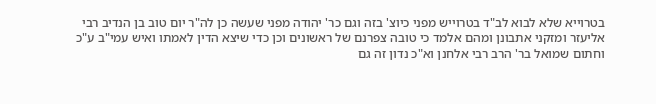בטרוייא שלא לבוא לב"ד בטרוייש מפני כיוצ' בזה וגם כר' יהודה מפני שעשה כן לה"ר יום טוב בן הנדיב רבי אליעזר ומזקני אתבונן ומהם אלמד כי טובה צפרנם של ראשונים וכן כדי שיצא הדין לאמתו ואיש עמי"ב ע"כ וחתום שמואל בר' הרב רבי אלחנן וא"כ נדון זה גם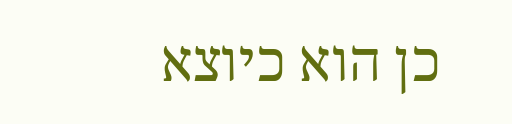כן הוא כיוצא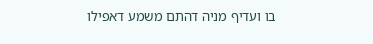בו ועדיף מניה דהתם משמע דאפילו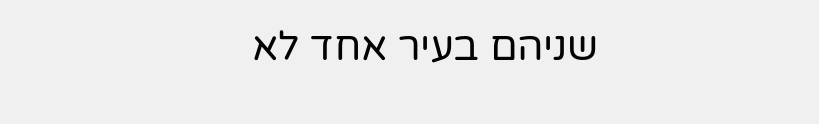שניהם בעיר אחד לא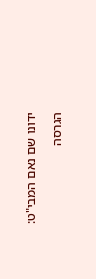ידונו שם נאם המבי"ט:

הגרסה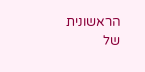הראשונית של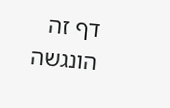דף זה הונגשה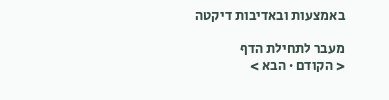באמצעות ובאדיבות דיקטה

מעבר לתחילת הדף
< הקודם · הבא >